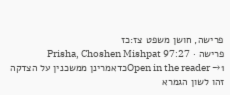פרישה, חושן משפט צז:כז
פרישה · Prisha, Choshen Mishpat 97:27
Open in the reader →1כדאמרינן ממשכנין על הצדקה זהו לשון הגמרא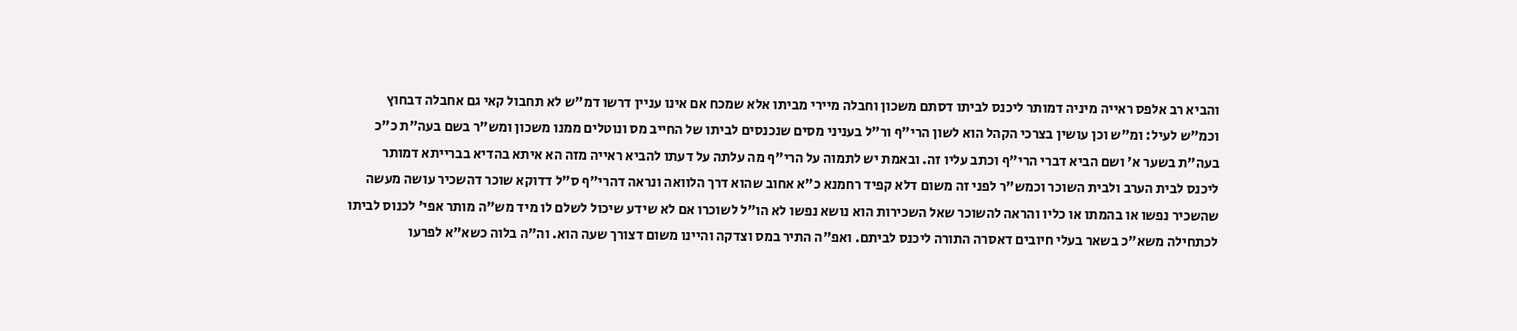והביא רב אלפס ראייה מיניה דמותר ליכנס לביתו דסתם משכון וחבלה מיירי מביתו אלא שמכח אם אינו עניין דרשו דמ"ש לא תחבול קאי גם אחבלה דבחוץ וכמ"ש לעיל: ומ"ש וכן עושין בצרכי הקהל הוא לשון הרי"ף ור"ל בעניני מסים שנכנסים לביתו של החייב מס ונוטלים ממנו משכון ומש"ר בשם בעה"ת כ"כ בעה"ת בשער א' ושם הביא דברי הרי"ף וכתב עליו זה. ובאמת יש לתמוה על הרי"ף מה עלתה על דעתו להביא ראייה מזה הא איתא בהדיא בברייתא דמותר ליכנס לבית הערב ולבית השוכר וכמש"ר לפני זה משום דלא קפיד רחמנא כ"א אחוב שהוא דרך הלוואה ונראה דהרי"ף ס"ל דדוקא שוכר דהשכיר עושה מעשה שהשכיר נפשו או בהמתו או כליו והראה להשוכר שאל השכירות הוא נושא נפשו לא הו"ל לשוכרו אם לא שידע שיכול לשלם לו מיד מש"ה מותר אפי' לכנוס לביתו לכתחילה משא"כ בשאר בעלי חיובים דאסרה התורה ליכנס לביתם. ואפ"ה התיר במס וצדקה והיינו משום דצורך שעה הוא. וה"ה בלוה כשא"א לפרעו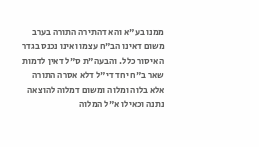ממנו בע"א והא דהתירה התורה בערב משום דאינו הב"ח עצמו ואינו נכנס בגדר האיסור כלל. והבעה"ת ס"ל דאין לדמות שאר ב"ח יחד די"ל דלא אסרה התורה אלא בלוה ומלוה ומשום דמלוה להוצאה נתנה וכאילו א"ל המלוה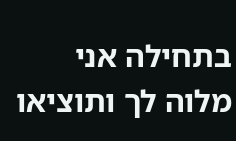בתחילה אני מלוה לך ותוציאו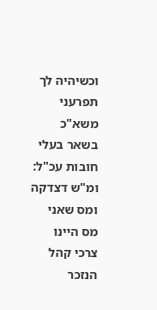וכשיהיה לך תפרעני משא"כ בשאר בעלי חובות עכ"ל: ומ"ש דצדקה ומס שאני מס היינו צרכי קהל הנזכר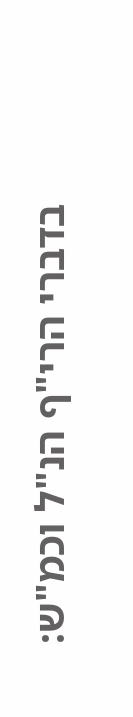בדברי הרי"ף הנ"ל וכמ"ש: